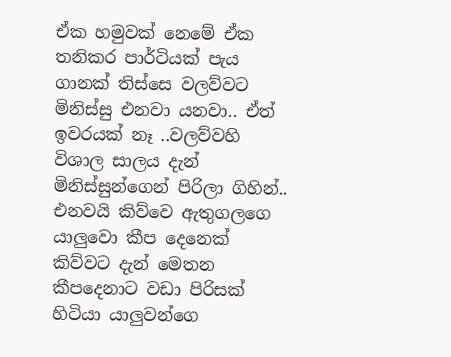ඒක හමුවක් නෙමේ ඒක තනිකර පාර්ටියක් පැය ගානක් තිස්සෙ වලව්වට මිනිස්සු එනවා යනවා.. ඒත් ඉවරයක් නෑ ..වලව්වහි විශාල සාලය දැන් මිනිස්සුන්ගෙන් පිරිලා ගිහින්.. එනවයි කිව්වෙ ඇතුගලගෙ යාලුවො කීප දෙනෙක් කිව්වට දැන් මෙතන කීපදෙනාට වඩා පිරිසක් හිටියා යාලුවන්ගෙ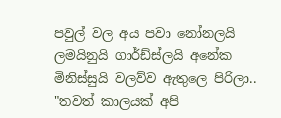පවුල් වල අය පවා නෝනලයි ලමයිනුයි ගාර්ඩ්ස්ලයි අනේක මිනිස්සුයි වලව්ව ඇතුලෙ පිරිලා..
"තවත් කාලයක් අපි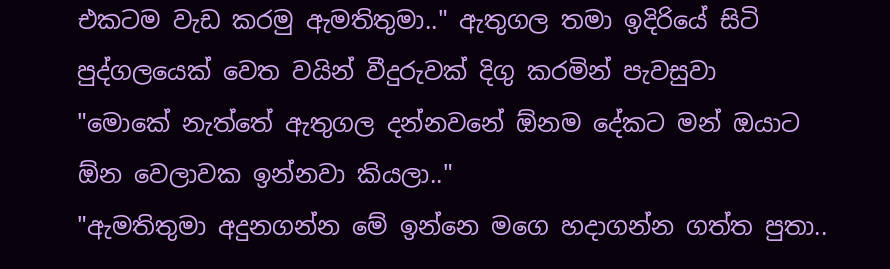එකටම වැඩ කරමු ඇමතිතුමා.." ඇතුගල තමා ඉදිරියේ සිටි පුද්ගලයෙක් වෙත වයින් වීදුරුවක් දිගු කරමින් පැවසුවා
"මොකේ නැත්තේ ඇතුගල දන්නවනේ ඕනම දේකට මන් ඔයාට ඕන වෙලාවක ඉන්නවා කියලා.."
"ඇමතිතුමා අදුනගන්න මේ ඉන්නෙ මගෙ හදාගන්න ගත්ත පුතා..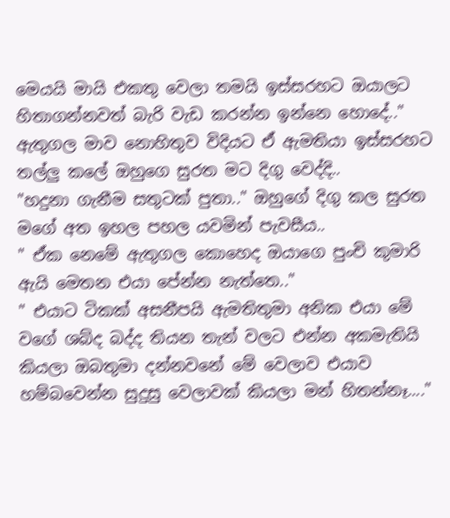මෙයයි මායි එකතු වෙලා තමයි ඉස්සරහට ඔයාලට හිතාගන්නවත් බැරි වැඩ කරන්න ඉන්නෙ හොදේ.." ඇතුගල මාව නොහිතුව විදියට ඒ ඇමතියා ඉස්සරහට තල්ලු කලේ ඔහුගෙ සුරත මට දිගු වෙද්දි..
"හදුනා ගැනීම සතුටක් පුතා.." ඔහුගේ දිගු කල සුරත මගේ අත ඉහල පහල යවමින් පැවසීය..
" ඒක නෙමේ ඇතුගල කොහෙද ඔයාගෙ පුංචි කුමාරි ඇයි මෙතන එයා පේන්න නැත්තෙ.."
" එයාට ටිකක් අසනීපයි ඇමතිතුමා අනික එයා මේ වගේ ශබ්ද බද්ද තියන තැන් වලට එන්න අකමැතියි කියලා ඔබතුමා දන්නවනේ මේ වෙලාව එයාව හම්බවෙන්න සුදුසු වෙලාවක් කියලා මන් හිතන්නෑ...."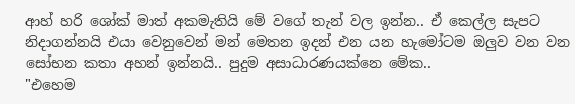ආහ් හරි ශෝක් මාත් අකමැතියි මේ වගේ තැන් වල ඉන්න.. ඒ කෙල්ල සැපට නිදාගන්නයි එයා වෙනුවෙන් මන් මෙතන ඉදන් එන යන හැමෝටම ඔලුව වන වන සෝභන කතා අහන් ඉන්නයි.. පුදුම අසාධාරණයක්නෙ මේක..
"එහෙම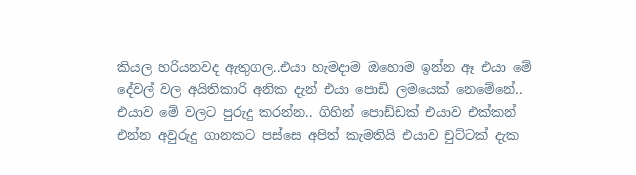කියල හරියනවද ඇතුගල..එයා හැමදාම ඔහොම ඉන්න ඈ එයා මේ දේවල් වල අයිතිකාරි අනික දැන් එයා පොඩි ලමයෙක් නෙමේනේ.. එයාව මේ වලට පුරුදු කරන්න.. ගිහින් පොඩ්ඩක් එයාව එක්කන් එන්න අවුරුදු ගානකට පස්සෙ අපිත් කැමතියි එයාව චුට්ටක් දැක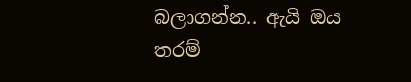බලාගන්න.. ඇයි ඔය තරම්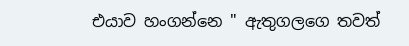එයාව හංගන්නෙ " ඇතුගලගෙ තවත්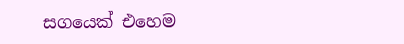සගයෙක් එහෙම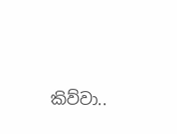කිව්වා..